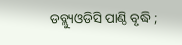ଡବ୍ଲ୍ୟୁଓଡିସି ପାଣ୍ଠି ବୃଦ୍ଧି ;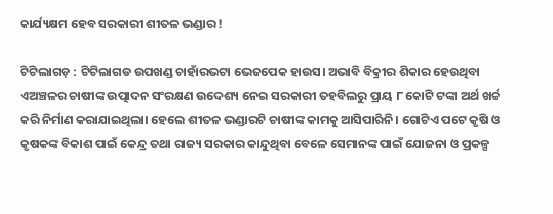କାର୍ଯ୍ୟକ୍ଷମ ହେବ ସରକାରୀ ଶୀତଳ ଭଣ୍ଡାର !

ଟିଟିଲାଗଡ଼ : ଟିଟିଲାଗଡ ଉପଖଣ୍ଡ ଚାହାଁରଭଟା ଭେଜପେକ ହାଉସ। ଅଭାବି ବିକ୍ରୀର ଶିକାର ହେଉଥିବା ଏଅଞ୍ଚଳର ଚାଷୀଙ୍କ ଉତ୍ପାଦନ ସଂରକ୍ଷଣ ଉଦ୍ଦେଶ୍ୟ ନେଇ ସରକାରୀ ତହବିଲରୁ ପ୍ରାୟ ୮ କୋଟି ଟଙ୍କା ଅର୍ଥ ଖର୍ଚ୍ଚ କରି ନିର୍ମାଣ କରାଯାଇଥିଲା। ହେଲେ ଶୀତଳ ଭଣ୍ଡାରଟି ଚାଷୀଙ୍କ କାମକୁ ଆସିପାରିନି। ଗୋଟିଏ ପଟେ କୃଷି ଓ କୃଷକଙ୍କ ବିକାଶ ପାଇଁ କେନ୍ଦ୍ର ତଥା ରାଜ୍ୟ ସରକାର କାନ୍ଦୁଥିବା ବେଳେ ସେମାନଙ୍କ ପାଇଁ ଯୋଜନା ଓ ପ୍ରକଳ୍ପ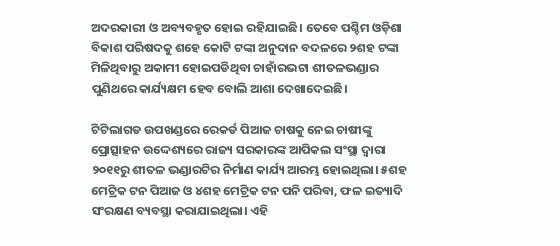ଅଦରକାରୀ ଓ ଅବ୍ୟବହୃତ ହୋଇ ରହିଯାଇଛି। ତେବେ ପଶ୍ଚିମ ଓଡ଼ିଶା ବିକାଶ ପରିଷଦକୁ ଶହେ କୋଟି ଟଙ୍କା ଅନୁଦାନ ବଦଳରେ ୨ଶହ ଟଙ୍କା ମିଳିଥିବାରୁ ଅକାମୀ ହୋଇପଡିଥିବା ଚାହାଁରଭଟା ଶୀତଳଭଣ୍ଡାର ପୁଣିଥରେ କାର୍ଯ୍ୟକ୍ଷମ ହେବ ବୋଲି ଆଶା ଦେଖାଦେଇଛି।

ଟିଟିଲାଗଡ ଉପଖଣ୍ଡରେ ରେକର୍ଡ ପିଆଜ ଚାଷକୁ ନେଇ ଚାଷୀଙ୍କୁ ପ୍ରୋତ୍ସାହନ ଉଦ୍ଦେଶ୍ୟରେ ରାଜ୍ୟ ସରକାରଙ୍କ ଆପିକଲ ସଂସ୍ଥା ଦ୍ୱାରା ୨୦୧୧ରୁ ଶୀତଳ ଭଣ୍ଡାରଟିର ନିର୍ମାଣ କାର୍ଯ୍ୟ ଆରମ୍ଭ ହୋଇଥିଲା। ୫ଶହ ମେଟ୍ରିକ ଟନ ପିଆଜ ଓ ୪ଶହ ମେଟ୍ରିକ ଟନ ପନି ପରିବା, ଫଳ ଇତ୍ୟାଦି ସଂରକ୍ଷଣ ବ୍ୟବସ୍ଥା କରାଯାଇଥିଲା। ଏହି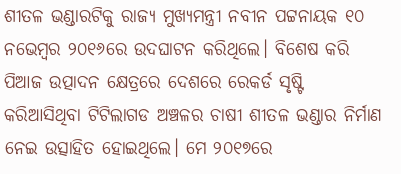ଶୀତଳ ଭଣ୍ଡାରଟିକୁ ରାଜ୍ୟ ମୁଖ୍ୟମନ୍ତ୍ରୀ ନବୀନ ପଟ୍ଟନାୟକ ୧୦ ନଭେମ୍ବର ୨୦୧୬ରେ ଉଦଘାଟନ କରିଥିଲେ। ବିଶେଷ କରି ପିଆଜ ଉତ୍ପାଦନ କ୍ଷେତ୍ରରେ ଦେଶରେ ରେକର୍ଡ ସୃଷ୍ଟି କରିଆସିଥିବା ଟିଟିଲାଗଡ ଅଞ୍ଚଳର ଚାଷୀ ଶୀତଳ ଭଣ୍ଡାର ନିର୍ମାଣ ନେଇ ଉତ୍ସାହିତ ହୋଇଥିଲେ। ମେ ୨୦୧୭ରେ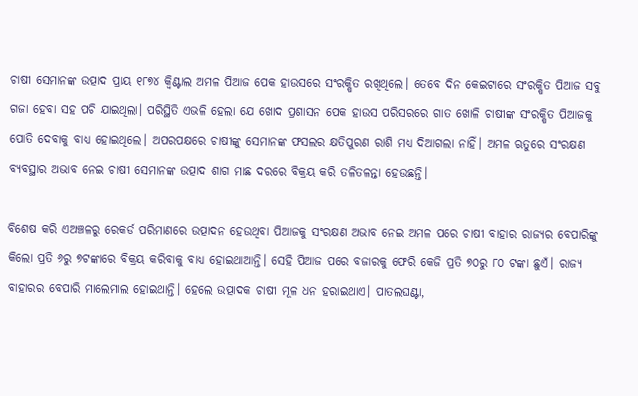ଚାଷୀ ସେମାନଙ୍କ ଉତ୍ପାଦ ପ୍ରାୟ ୧୮୭୪ କ୍ୱିଣ୍ଟାଲ ଅମଳ ପିଆଜ ପେକ ହାଉସରେ ସଂରକ୍ଷିତ ରଖିଥିଲେ। ତେବେ ଦିନ କେଇଟାରେ ସଂରକ୍ଷିତ ପିଆଜ ସବୁ ଗଜା ହେବା ସହ ପଚି ଯାଇଥିଲା। ପରିସ୍ଥିତି ଏଭଳି ହେଲା ଯେ ଖୋଦ ପ୍ରଶାସନ ପେକ ହାଉସ ପରିସରରେ ଗାତ ଖୋଳି ଚାଷୀଙ୍କ ସଂରକ୍ଷିତ ପିଆଜକୁ ପୋତି ଦେବାକୁ ବାଧ୍ୟ ହୋଇଥିଲେ। ଅପରପକ୍ଷରେ ଚାଷୀଙ୍କୁ ସେମାନଙ୍କ ଫସଲର କ୍ଷତିପୁରଣ ରାଶି ମଧ୍ୟ ଦିଆଗଲା ନାହିଁ। ଅମଳ ଋତୁରେ ସଂରକ୍ଷଣ ବ୍ୟବସ୍ଥାର ଅଭାବ ନେଇ ଚାଷୀ ସେମାନଙ୍କ ଉତ୍ପାଦ ଶାଗ ମାଛ ଦରରେ ବିକ୍ରୟ କରି ତଳିତଳନ୍ତା ହେଉଛନ୍ତି।

ବିଶେଷ କରି ଏଅଞ୍ଚଳରୁ ରେକର୍ଡ ପରିମାଣରେ ଉତ୍ପାଦନ ହେଉଥିବା ପିଆଜକୁ ସଂରକ୍ଷଣ ଅଭାବ ନେଇ ଅମଳ ପରେ ଚାଷୀ ବାହାର ରାଜ୍ୟର ବେପାରିଙ୍କୁ କିଲୋ ପ୍ରତି ୬ରୁ ୭ଟଙ୍କାରେ ବିକ୍ରୟ କରିବାକୁ ବାଧ୍ୟ ହୋଇଥାଆନ୍ତି। ସେହି ପିଆଜ ପରେ ବଜାରକୁ ଫେରି କେଜି ପ୍ରତି ୭୦ରୁ ୮୦ ଟଙ୍କା ଛୁଏଁ। ରାଜ୍ୟ ବାହାରର ବେପାରି ମାଲେମାଲ ହୋଇଥାନ୍ତି। ହେଲେ ଉତ୍ପାଦକ ଚାଷୀ ମୂଳ ଧନ ହରାଇଥାଏ। ପାତଲଘଣ୍ଟା,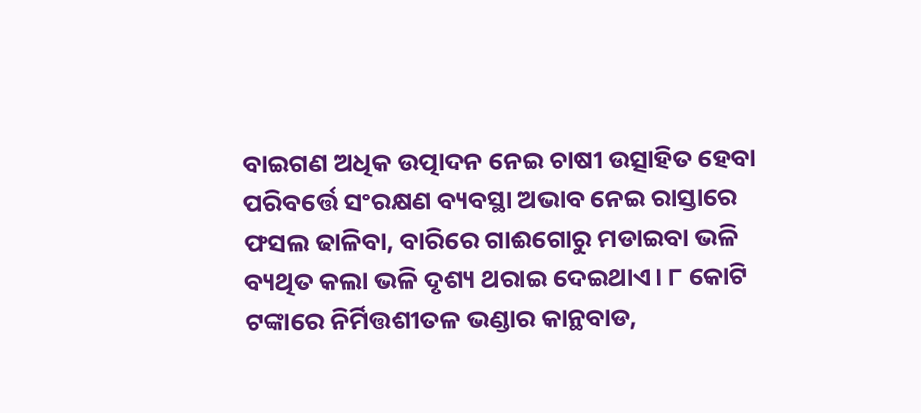ବାଇଗଣ ଅଧିକ ଉତ୍ପାଦନ ନେଇ ଚାଷୀ ଉତ୍ସାହିତ ହେବା ପରିବର୍ତ୍ତେ ସଂରକ୍ଷଣ ବ୍ୟବସ୍ଥା ଅଭାବ ନେଇ ରାସ୍ତାରେ ଫସଲ ଢାଳିବା, ବାରିରେ ଗାଈଗୋରୁ ମଡାଇବା ଭଳି ବ୍ୟଥିତ କଲା ଭଳି ଦୃଶ୍ୟ ଥରାଇ ଦେଇଥାଏ। ୮ କୋଟି ଟଙ୍କାରେ ନିର୍ମିତ୍ତଶୀତଳ ଭଣ୍ଡାର କାନ୍ଥବାଡ,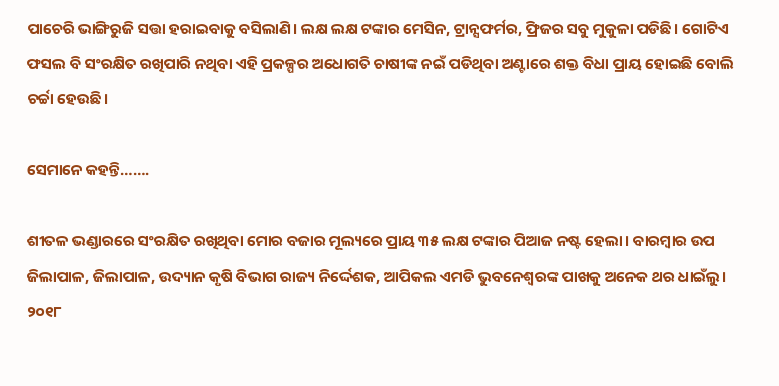ପାଚେରି ଭାଙ୍ଗିରୁଜି ସତ୍ତା ହରାଇବାକୁ ବସିଲାଣି। ଲକ୍ଷ ଲକ୍ଷ ଟଙ୍କାର ମେସିନ, ଟ୍ରାନ୍ସଫର୍ମର, ଫ୍ରିଜର ସବୁ ମୁକୁଳା ପଡିଛି। ଗୋଟିଏ ଫସଲ ବି ସଂରକ୍ଷିତ ରଖିପାରି ନଥିବା ଏହି ପ୍ରକଳ୍ପର ଅଧୋଗତି ଚାଷୀଙ୍କ ନଇଁ ପଡିଥିବା ଅଣ୍ଟାରେ ଶକ୍ତ ବିଧା ପ୍ରାୟ ହୋଇଛି ବୋଲି ଚର୍ଚ୍ଚା ହେଉଛି।

ସେମାନେ କହନ୍ତି…….

ଶୀତଳ ଭଣ୍ଡାରରେ ସଂରକ୍ଷିତ ରଖିଥିବା ମୋର ବଜାର ମୂଲ୍ୟରେ ପ୍ରାୟ ୩୫ ଲକ୍ଷ ଟଙ୍କାର ପିଆଜ ନଷ୍ଟ ହେଲା। ବାରମ୍ବାର ଉପ ଜିଲାପାଳ, ଜିଲାପାଳ, ଉଦ୍ୟାନ କୃଷି ବିଭାଗ ରାଜ୍ୟ ନିର୍ଦ୍ଦେଶକ, ଆପିକଲ ଏମଡି ଭୁବନେଶ୍ୱରଙ୍କ ପାଖକୁ ଅନେକ ଥର ଧାଇଁଲୁ। ୨୦୧୮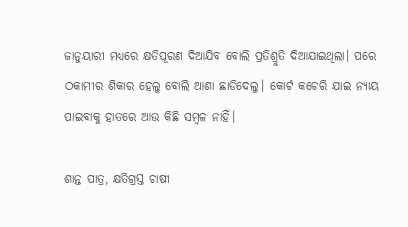ଜାନୁୟାରୀ ମଧ୍ୟରେ କ୍ଷତିପୂରଣ ଦିଆଯିବ ବୋଲି ପ୍ରତିଶ୍ରୁତି ଦିଆଯାଇଥିଲା। ପରେ ଠକାମୀର ଶିକାର ହେଲୁ ବୋଲି ଆଶା ଛାଡିଦେଲୁ। କୋର୍ଟ କଚେରି ଯାଇ ନ୍ୟାୟ ପାଇବାକୁ ହାତରେ ଆଉ କିଛି ସମ୍ବଳ ନାହିଁ।

ଶାନ୍ତ ପାତ୍ର, କ୍ଷତିଗ୍ରସ୍ତ ଚାଷୀ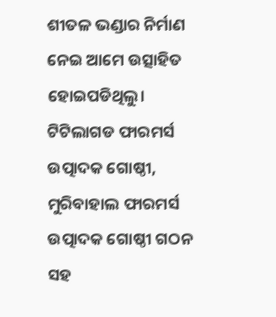ଶୀତଳ ଭଣ୍ଡାର ନିର୍ମାଣ ନେଇ ଆମେ ଉତ୍ସାହିତ ହୋଇପଡିଥିଲୁ। ଟିଟିଲାଗଡ ଫାରମର୍ସ ଉତ୍ପାଦକ ଗୋଷ୍ଠୀ, ମୁରିବାହାଲ ଫାରମର୍ସ ଉତ୍ପାଦକ ଗୋଷ୍ଠୀ ଗଠନ ସହ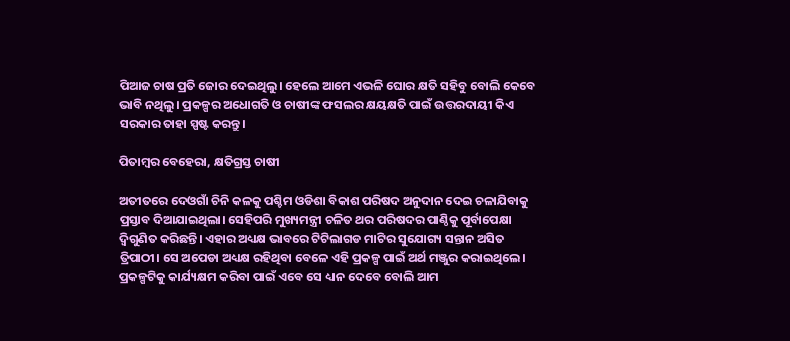ପିଆଜ ଚାଷ ପ୍ରତି ଜୋର ଦେଇଥିଲୁ। ହେଲେ ଆମେ ଏଭଳି ଘୋର କ୍ଷତି ସହିବୁ ବୋଲି କେବେ ଭାବି ନଥିଲୁ। ପ୍ରକଳ୍ପର ଅଧୋଗତି ଓ ଚାଷୀଙ୍କ ଫସଲର କ୍ଷୟକ୍ଷତି ପାଇଁ ଉତ୍ତରଦାୟୀ କିଏ ସରକାର ତାହା ସ୍ପଷ୍ଟ କରନ୍ତୁ।

ପିତାମ୍ବର ବେହେରା, କ୍ଷତିଗ୍ରସ୍ତ ଚାଷୀ

ଅତୀତରେ ଦେଓଗାଁ ଚିନି କଳକୁ ପଶ୍ଚିମ ଓଡିଶା ବିକାଶ ପରିଷଦ ଅନୁଦାନ ଦେଇ ଚଳାଯିବାକୁ ପ୍ରସ୍ତାବ ଦିଆଯାଇଥିଲା। ସେହିପରି ମୁଖ୍ୟମନ୍ତ୍ରୀ ଚଳିତ ଥର ପରିଷଦର ପାଣ୍ଠିକୁ ପୂର୍ବାପେକ୍ଷା ଦ୍ୱିଗୁଣିତ କରିଛନ୍ତି। ଏହାର ଅଧ୍ୟକ୍ଷ ଭାବରେ ଟିଟିଲାଗଡ ମାଟିର ସୁଯୋଗ୍ୟ ସନ୍ତାନ ଅସିତ ତ୍ରିପାଠୀ। ସେ ଅପେଡା ଅଧ୍ୟକ୍ଷ ରହିଥିବା ବେଳେ ଏହି ପ୍ରକଳ୍ପ ପାଇଁ ଅର୍ଥ ମଞ୍ଜୁର କରାଇଥିଲେ। ପ୍ରକଳ୍ପଟିକୁ କାର୍ଯ୍ୟକ୍ଷମ କରିବା ପାଇଁ ଏବେ ସେ ଧ୍ୟାନ ଦେବେ ବୋଲି ଆମ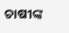ଚାଷୀଙ୍କ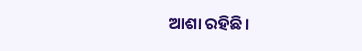ଆଶା ରହିଛି।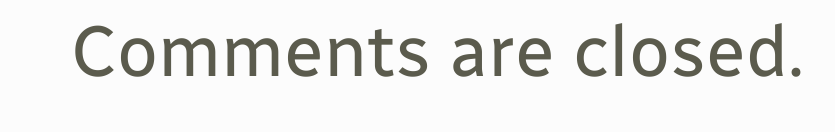Comments are closed.